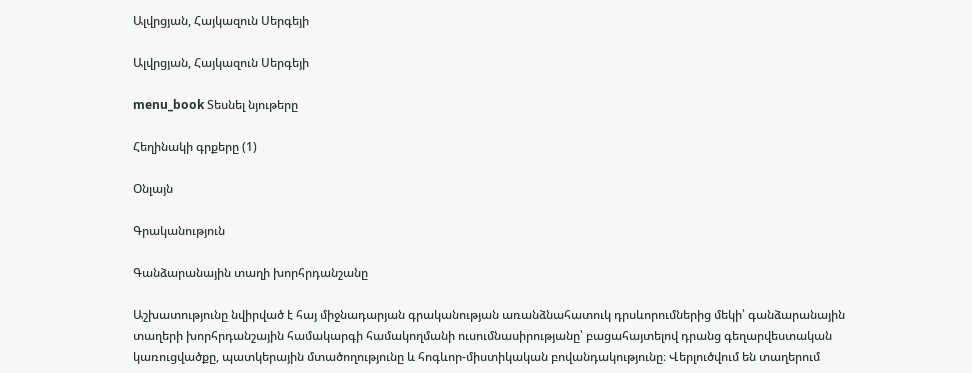Ալվրցյան, Հայկազուն Սերգեյի

Ալվրցյան, Հայկազուն Սերգեյի

menu_book Տեսնել նյութերը

Հեղինակի գրքերը (1)

Օնլայն

Գրականություն

Գանձարանային տաղի խորհրդանշանը

Աշխատությունը նվիրված է հայ միջնադարյան գրականության առանձնահատուկ դրսևորումներից մեկի՝ գանձարանային տաղերի խորհրդանշային համակարգի համակողմանի ուսումնասիրությանը՝ բացահայտելով դրանց գեղարվեստական կառուցվածքը, պատկերային մտածողությունը և հոգևոր-միստիկական բովանդակությունը։ Վերլուծվում են տաղերում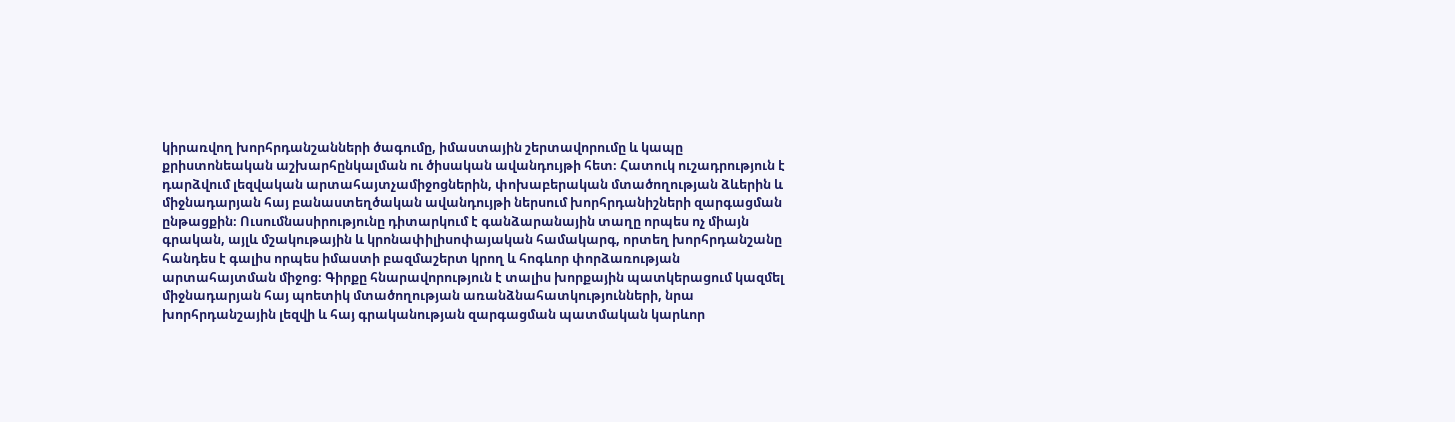կիրառվող խորհրդանշանների ծագումը, իմաստային շերտավորումը և կապը քրիստոնեական աշխարհընկալման ու ծիսական ավանդույթի հետ։ Հատուկ ուշադրություն է դարձվում լեզվական արտահայտչամիջոցներին, փոխաբերական մտածողության ձևերին և միջնադարյան հայ բանաստեղծական ավանդույթի ներսում խորհրդանիշների զարգացման ընթացքին։ Ուսումնասիրությունը դիտարկում է գանձարանային տաղը որպես ոչ միայն գրական, այլև մշակութային և կրոնափիլիսոփայական համակարգ, որտեղ խորհրդանշանը հանդես է գալիս որպես իմաստի բազմաշերտ կրող և հոգևոր փորձառության արտահայտման միջոց։ Գիրքը հնարավորություն է տալիս խորքային պատկերացում կազմել միջնադարյան հայ պոետիկ մտածողության առանձնահատկությունների, նրա խորհրդանշային լեզվի և հայ գրականության զարգացման պատմական կարևոր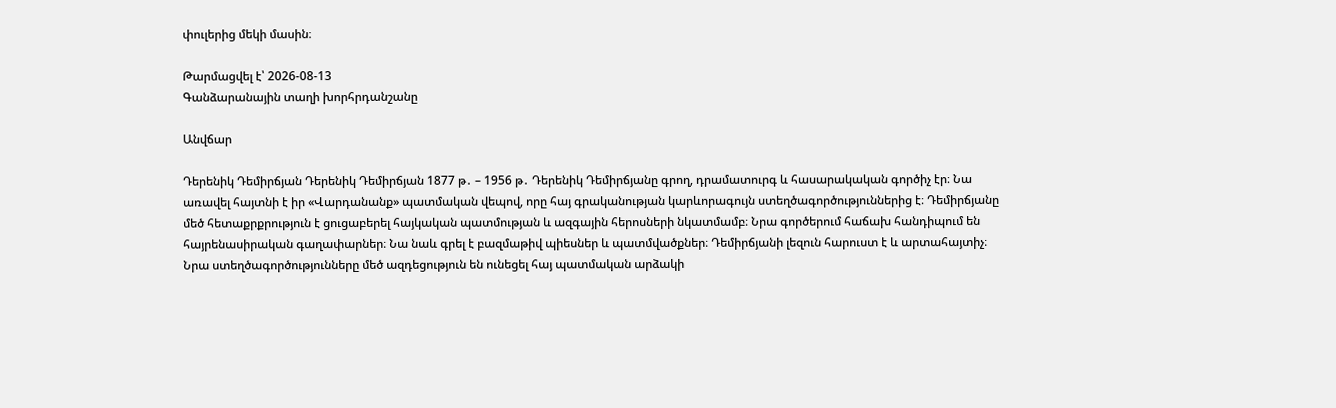փուլերից մեկի մասին։

Թարմացվել է՝ 2026-08-13
Գանձարանային տաղի խորհրդանշանը

Անվճար

Դերենիկ Դեմիրճյան Դերենիկ Դեմիրճյան 1877 թ․ – 1956 թ․ Դերենիկ Դեմիրճյանը գրող, դրամատուրգ և հասարակական գործիչ էր։ Նա առավել հայտնի է իր «Վարդանանք» պատմական վեպով, որը հայ գրականության կարևորագույն ստեղծագործություններից է։ Դեմիրճյանը մեծ հետաքրքրություն է ցուցաբերել հայկական պատմության և ազգային հերոսների նկատմամբ։ Նրա գործերում հաճախ հանդիպում են հայրենասիրական գաղափարներ։ Նա նաև գրել է բազմաթիվ պիեսներ և պատմվածքներ։ Դեմիրճյանի լեզուն հարուստ է և արտահայտիչ։ Նրա ստեղծագործությունները մեծ ազդեցություն են ունեցել հայ պատմական արձակի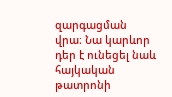զարգացման վրա։ Նա կարևոր դեր է ունեցել նաև հայկական թատրոնի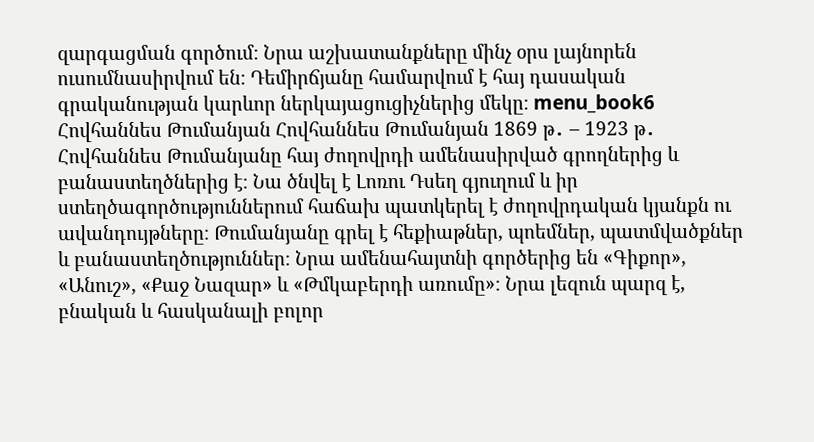զարգացման գործում։ Նրա աշխատանքները մինչ օրս լայնորեն ուսումնասիրվում են։ Դեմիրճյանը համարվում է հայ դասական գրականության կարևոր ներկայացուցիչներից մեկը։ menu_book6 Հովհաննես Թումանյան Հովհաննես Թումանյան 1869 թ․ – 1923 թ․ Հովհաննես Թումանյանը հայ ժողովրդի ամենասիրված գրողներից և բանաստեղծներից է։ Նա ծնվել է Լոռու Դսեղ գյուղում և իր ստեղծագործություններում հաճախ պատկերել է ժողովրդական կյանքն ու ավանդույթները։ Թումանյանը գրել է հեքիաթներ, պոեմներ, պատմվածքներ և բանաստեղծություններ։ Նրա ամենահայտնի գործերից են «Գիքոր», «Անուշ», «Քաջ Նազար» և «Թմկաբերդի առումը»։ Նրա լեզուն պարզ է, բնական և հասկանալի բոլոր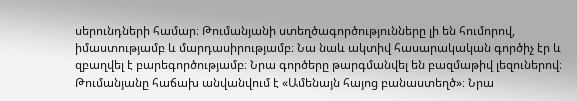սերունդների համար։ Թումանյանի ստեղծագործությունները լի են հումորով, իմաստությամբ և մարդասիրությամբ։ Նա նաև ակտիվ հասարակական գործիչ էր և զբաղվել է բարեգործությամբ։ Նրա գործերը թարգմանվել են բազմաթիվ լեզուներով։ Թումանյանը հաճախ անվանվում է «Ամենայն հայոց բանաստեղծ»։ Նրա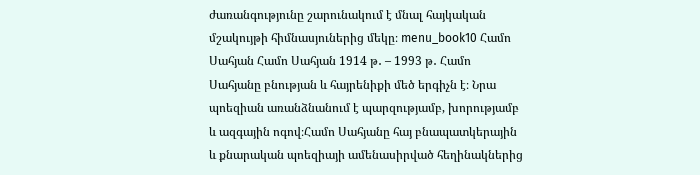ժառանգությունը շարունակում է մնալ հայկական մշակույթի հիմնասյուներից մեկը։ menu_book10 Համո Սահյան Համո Սահյան 1914 թ․ – 1993 թ․ Համո Սահյանը բնության և հայրենիքի մեծ երգիչն է։ Նրա պոեզիան առանձնանում է պարզությամբ, խորությամբ և ազգային ոգով։Համո Սահյանը հայ բնապատկերային և քնարական պոեզիայի ամենասիրված հեղինակներից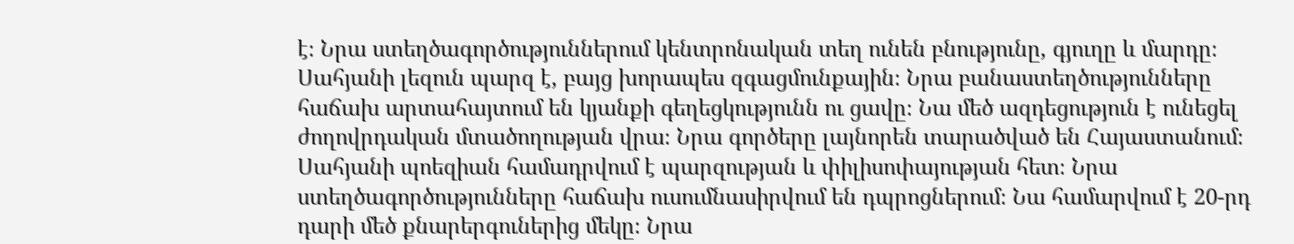է։ Նրա ստեղծագործություններում կենտրոնական տեղ ունեն բնությունը, գյուղը և մարդը։ Սահյանի լեզուն պարզ է, բայց խորապես զգացմունքային։ Նրա բանաստեղծությունները հաճախ արտահայտում են կյանքի գեղեցկությունն ու ցավը։ Նա մեծ ազդեցություն է ունեցել ժողովրդական մտածողության վրա։ Նրա գործերը լայնորեն տարածված են Հայաստանում։ Սահյանի պոեզիան համադրվում է պարզության և փիլիսոփայության հետ։ Նրա ստեղծագործությունները հաճախ ուսումնասիրվում են դպրոցներում։ Նա համարվում է 20-րդ դարի մեծ քնարերգուներից մեկը։ Նրա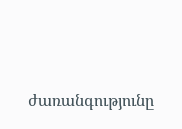ժառանգությունը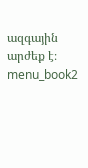ազգային արժեք է։ menu_book2